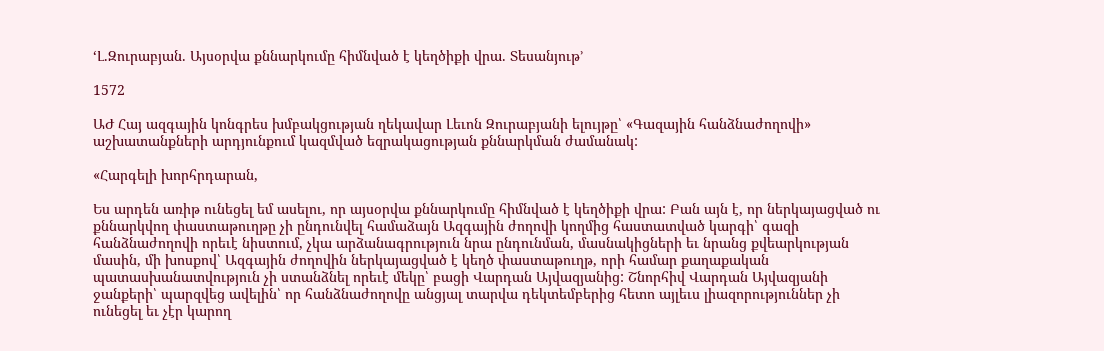‘Լ.Զուրաբյան. Այսօրվա քննարկումը հիմնված է կեղծիքի վրա. Տեսանյութ’

1572

ԱԺ Հայ ազգային կոնգրես խմբակցության ղեկավար Լեւոն Զուրաբյանի ելույթը՝ «Գազային հանձնաժողովի» աշխատանքների արդյունքում կազմված եզրակացության քննարկման ժամանակ:

«Հարգելի խորհրդարան,

Ես արդեն առիթ ունեցել եմ ասելու, որ այսօրվա քննարկումը հիմնված է կեղծիքի վրա: Բան այն է, որ ներկայացված ու քննարկվող փաստաթուղթը չի ընդունվել համաձայն Ազգային ժողովի կողմից հաստատված կարգի՝ գազի հանձնաժողովի որեւէ նիստում, չկա արձանագրություն նրա ընդունման, մասնակիցների եւ նրանց քվեարկության մասին, մի խոսքով՝ Ազգային ժողովին ներկայացված է կեղծ փաստաթուղթ, որի համար քաղաքական պատասխանատվություն չի ստանձնել որեւէ մեկը՝ բացի Վարդան Այվազյանից: Շնորհիվ Վարդան Այվազյանի ջանքերի՝ պարզվեց ավելին՝ որ հանձնաժողովը անցյալ տարվա դեկտեմբերից հետո այլեւս լիազորություններ չի ունեցել եւ չէր կարող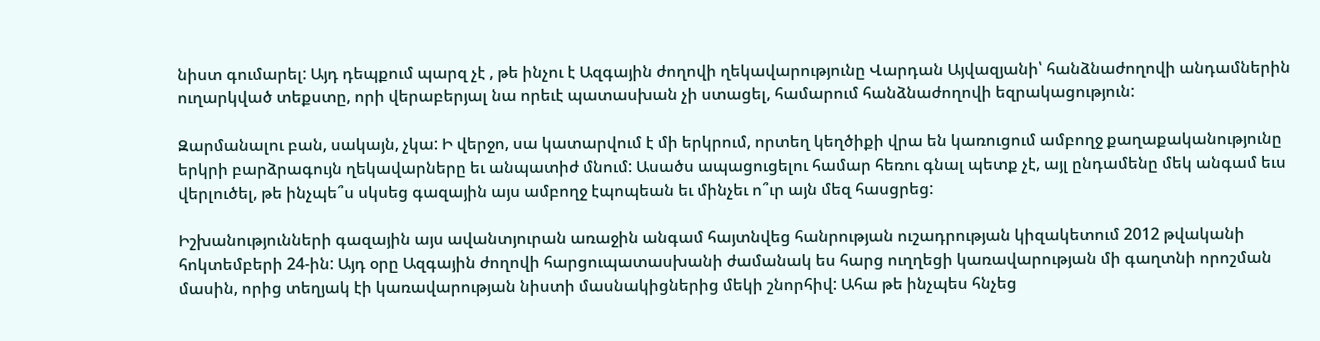նիստ գումարել: Այդ դեպքում պարզ չէ , թե ինչու է Ազգային ժողովի ղեկավարությունը Վարդան Այվազյանի՝ հանձնաժողովի անդամներին ուղարկված տեքստը, որի վերաբերյալ նա որեւէ պատասխան չի ստացել, համարում հանձնաժողովի եզրակացություն:

Զարմանալու բան, սակայն, չկա: Ի վերջո, սա կատարվում է մի երկրում, որտեղ կեղծիքի վրա են կառուցում ամբողջ քաղաքականությունը երկրի բարձրագույն ղեկավարները եւ անպատիժ մնում: Ասածս ապացուցելու համար հեռու գնալ պետք չէ, այլ ընդամենը մեկ անգամ եւս վերլուծել, թե ինչպե՞ս սկսեց գազային այս ամբողջ էպոպեան եւ մինչեւ ո՞ւր այն մեզ հասցրեց:

Իշխանությունների գազային այս ավանտյուրան առաջին անգամ հայտնվեց հանրության ուշադրության կիզակետում 2012 թվականի հոկտեմբերի 24-ին: Այդ օրը Ազգային ժողովի հարցուպատասխանի ժամանակ ես հարց ուղղեցի կառավարության մի գաղտնի որոշման մասին, որից տեղյակ էի կառավարության նիստի մասնակիցներից մեկի շնորհիվ: Ահա թե ինչպես հնչեց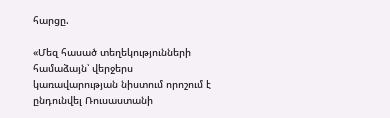հարցը.

«Մեզ հասած տեղեկությունների համաձայն՝ վերջերս կառավարության նիստում որոշում է ընդունվել Ռուսաստանի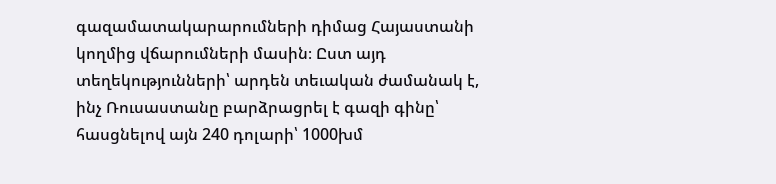գազամատակարարումների դիմաց Հայաստանի կողմից վճարումների մասին։ Ըստ այդ տեղեկությունների՝ արդեն տեւական ժամանակ է, ինչ Ռուսաստանը բարձրացրել է գազի գինը՝ հասցնելով այն 240 դոլարի՝ 1000խմ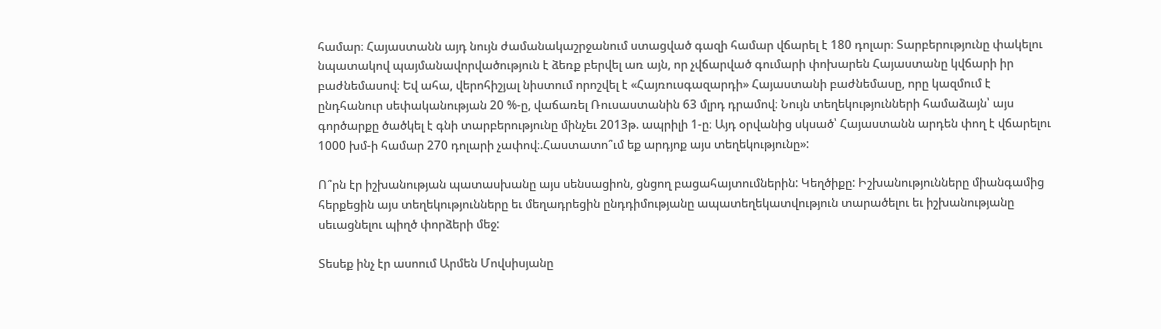համար։ Հայաստանն այդ նույն ժամանակաշրջանում ստացված գազի համար վճարել է 180 դոլար։ Տարբերությունը փակելու նպատակով պայմանավորվածություն է ձեռք բերվել առ այն, որ չվճարված գումարի փոխարեն Հայաստանը կվճարի իր բաժնեմասով։ Եվ ահա, վերոհիշյալ նիստում որոշվել է «Հայռուսգազարդի» Հայաստանի բաժնեմասը, որը կազմում է ընդհանուր սեփականության 20 %-ը, վաճառել Ռուսաստանին 63 մլրդ դրամով։ Նույն տեղեկությունների համաձայն՝ այս գործարքը ծածկել է գնի տարբերությունը մինչեւ 2013թ. ապրիլի 1-ը։ Այդ օրվանից սկսած՝ Հայաստանն արդեն փող է վճարելու 1000 խմ-ի համար 270 դոլարի չափով։.Հաստատո՞ւմ եք արդյոք այս տեղեկությունը»:

Ո՞րն էր իշխանության պատասխանը այս սենսացիոն, ցնցող բացահայտումներին: Կեղծիքը: Իշխանությունները միանգամից հերքեցին այս տեղեկությունները եւ մեղադրեցին ընդդիմությանը ապատեղեկատվություն տարածելու եւ իշխանությանը սեւացնելու պիղծ փորձերի մեջ:

Տեսեք ինչ էր ասոում Արմեն Մովսիսյանը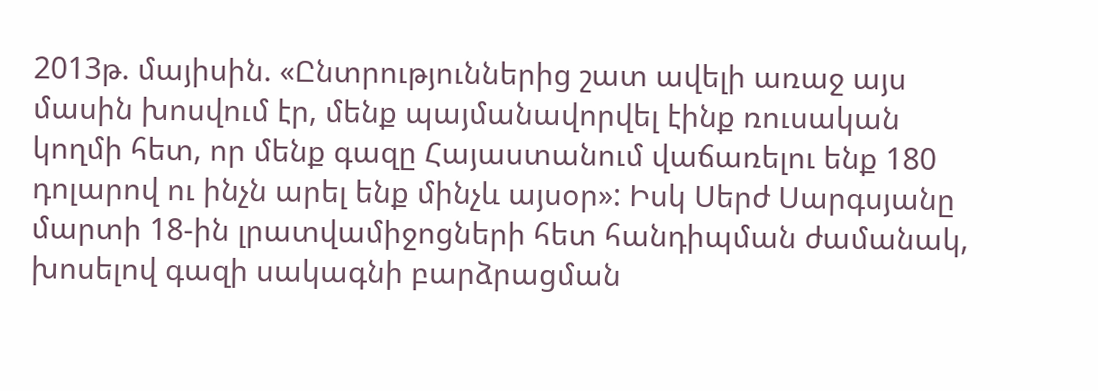2013թ. մայիսին. «Ընտրություններից շատ ավելի առաջ այս մասին խոսվում էր, մենք պայմանավորվել էինք ռուսական կողմի հետ, որ մենք գազը Հայաստանում վաճառելու ենք 180 դոլարով ու ինչն արել ենք մինչև այսօր»: Իսկ Սերժ Սարգսյանը մարտի 18-ին լրատվամիջոցների հետ հանդիպման ժամանակ, խոսելով գազի սակագնի բարձրացման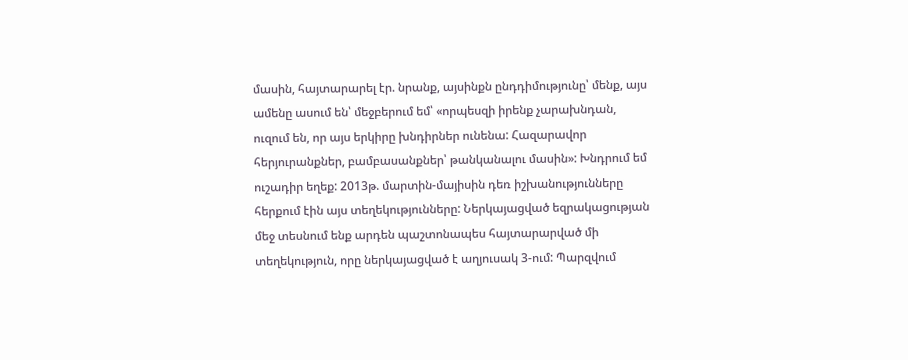մասին, հայտարարել էր. նրանք, այսինքն ընդդիմությունը՝ մենք, այս ամենը ասում են՝ մեջբերում եմ՝ «որպեսզի իրենք չարախնդան, ուզում են, որ այս երկիրը խնդիրներ ունենա: Հազարավոր հերյուրանքներ, բամբասանքներ՝ թանկանալու մասին»: Խնդրում եմ ուշադիր եղեք: 2013թ. մարտին-մայիսին դեռ իշխանությունները հերքում էին այս տեղեկությունները: Ներկայացված եզրակացության մեջ տեսնում ենք արդեն պաշտոնապես հայտարարված մի տեղեկություն, որը ներկայացված է աղյուսակ 3-ում: Պարզվում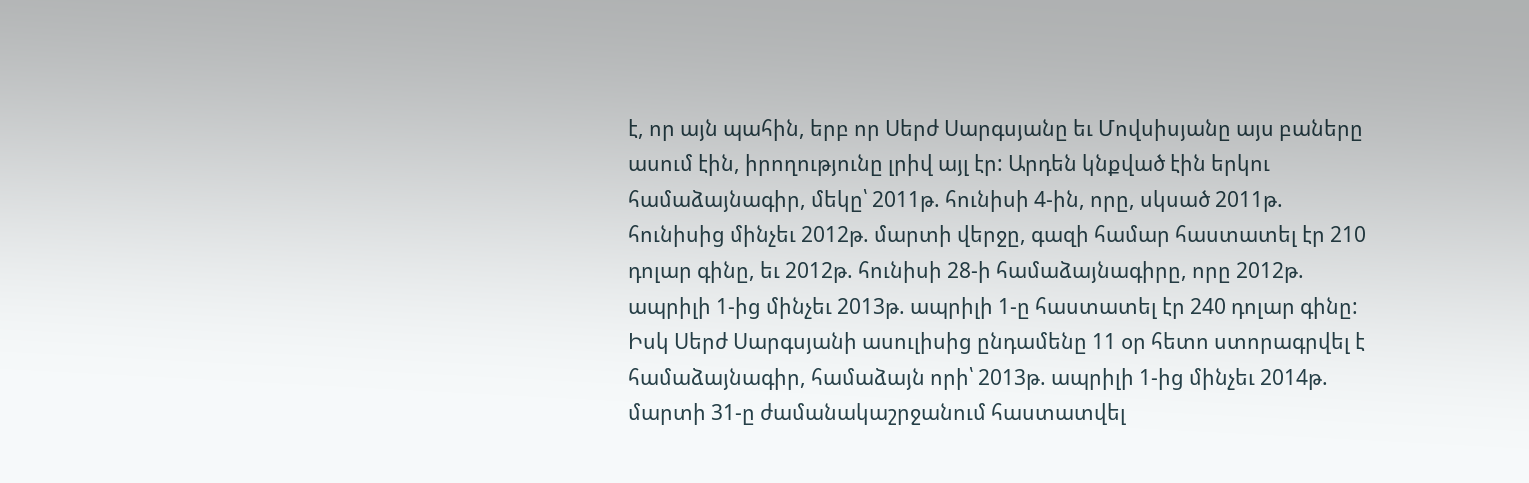է, որ այն պահին, երբ որ Սերժ Սարգսյանը եւ Մովսիսյանը այս բաները ասում էին, իրողությունը լրիվ այլ էր: Արդեն կնքված էին երկու համաձայնագիր, մեկը՝ 2011թ. հունիսի 4-ին, որը, սկսած 2011թ. հունիսից մինչեւ 2012թ. մարտի վերջը, գազի համար հաստատել էր 210 դոլար գինը, եւ 2012թ. հունիսի 28-ի համաձայնագիրը, որը 2012թ. ապրիլի 1-ից մինչեւ 2013թ. ապրիլի 1-ը հաստատել էր 240 դոլար գինը: Իսկ Սերժ Սարգսյանի ասուլիսից ընդամենը 11 օր հետո ստորագրվել է համաձայնագիր, համաձայն որի՝ 2013թ. ապրիլի 1-ից մինչեւ 2014թ. մարտի 31-ը ժամանակաշրջանում հաստատվել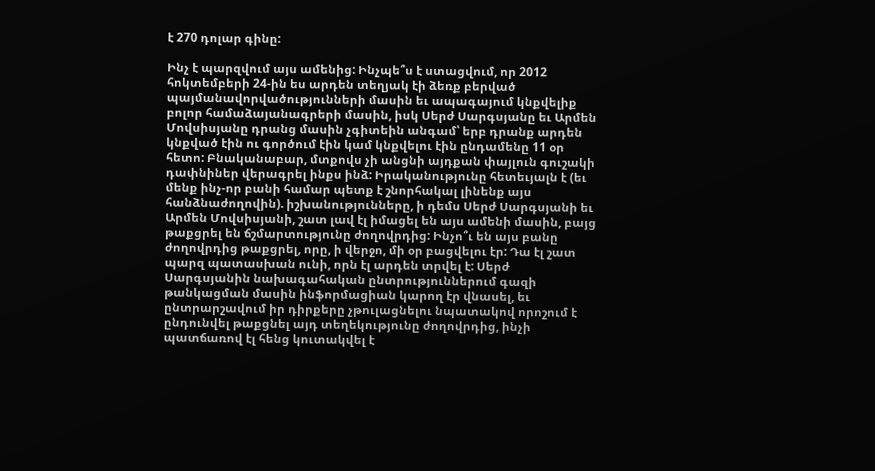է 270 դոլար գինը:

Ինչ է պարզվում այս ամենից: Ինչպե՞ս է ստացվում, որ 2012  հոկտեմբերի 24-ին ես արդեն տեղյակ էի ձեռք բերված պայմանավորվածությունների մասին եւ ապագայում կնքվելիք բոլոր համաձայանագրերի մասին, իսկ Սերժ Սարգսյանը եւ Արմեն Մովսիսյանը դրանց մասին չգիտեին անգամ՝ երբ դրանք արդեն կնքված էին ու գործում էին կամ կնքվելու էին ընդամենը 11 օր հետո: Բնականաբար, մտքովս չի անցնի այդքան փայլուն գուշակի դափնիներ վերագրել ինքս ինձ: Իրականությունը հետեւյալն է (եւ մենք ինչ-որ բանի համար պետք է շնորհակալ լինենք այս հանձնաժողովին). իշխանությունները, ի դեմս Սերժ Սարգսյանի եւ Արմեն Մովսիսյանի, շատ լավ էլ իմացել են այս ամենի մասին, բայց թաքցրել են ճշմարտությունը ժողովրդից: Ինչո՞ւ են այս բանը ժողովրդից թաքցրել, որը, ի վերջո, մի օր բացվելու էր: Դա էլ շատ պարզ պատասխան ունի, որն էլ արդեն տրվել է: Սերժ Սարգսյանին նախագահական ընտրություններում գազի թանկացման մասին ինֆորմացիան կարող էր վնասել, եւ ընտրարշավում իր դիրքերը չթուլացնելու նպատակով որոշում է ընդունվել թաքցնել այդ տեղեկությունը ժողովրդից, ինչի պատճառով էլ հենց կուտակվել է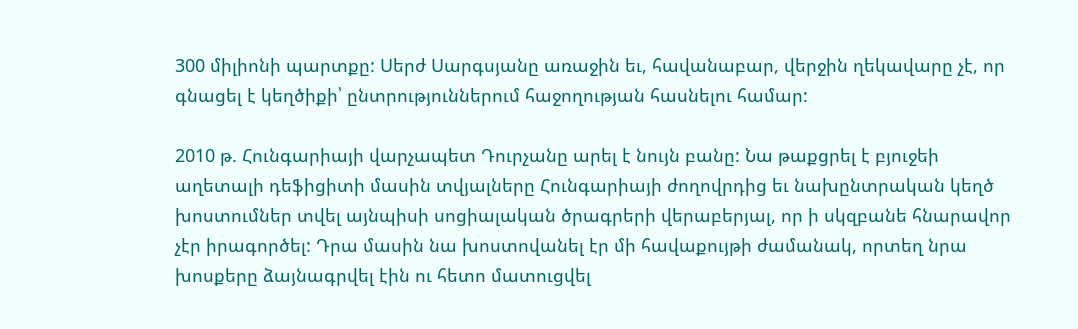300 միլիոնի պարտքը: Սերժ Սարգսյանը առաջին եւ, հավանաբար, վերջին ղեկավարը չէ, որ գնացել է կեղծիքի՝ ընտրություններում հաջողության հասնելու համար:

2010 թ. Հունգարիայի վարչապետ Դուրչանը արել է նույն բանը: Նա թաքցրել է բյուջեի աղետալի դեֆիցիտի մասին տվյալները Հունգարիայի ժողովրդից եւ նախընտրական կեղծ խոստումներ տվել այնպիսի սոցիալական ծրագրերի վերաբերյալ, որ ի սկզբանե հնարավոր չէր իրագործել: Դրա մասին նա խոստովանել էր մի հավաքույթի ժամանակ, որտեղ նրա խոսքերը ձայնագրվել էին ու հետո մատուցվել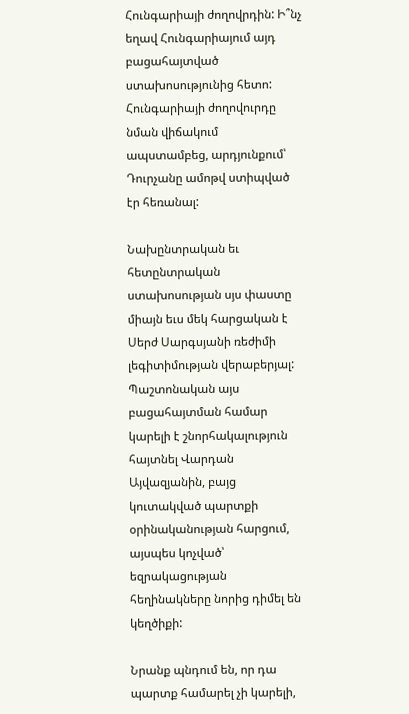Հունգարիայի ժողովրդին: Ի՞նչ եղավ Հունգարիայում այդ բացահայտված ստախոսությունից հետո: Հունգարիայի ժողովուրդը նման վիճակում ապստամբեց, արդյունքում՝ Դուրչանը ամոթվ ստիպված էր հեռանալ:

Նախընտրական եւ հետընտրական ստախոսության սյս փաստը միայն եւս մեկ հարցական է Սերժ Սարգսյանի ռեժիմի լեգիտիմության վերաբերյալ: Պաշտոնական այս բացահայտման համար կարելի է շնորհակալություն հայտնել Վարդան Այվազյանին, բայց կուտակված պարտքի օրինականության հարցում, այսպես կոչված՝ եզրակացության հեղինակները նորից դիմել են կեղծիքի:

Նրանք պնդում են, որ դա պարտք համարել չի կարելի,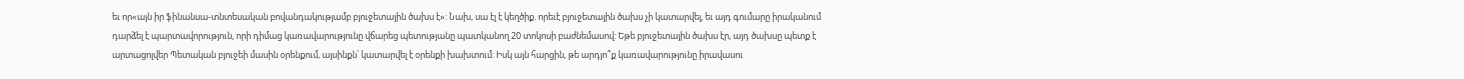եւ որ«այն իր ֆինանսա-տնտեսական բովանդակությամբ բյուջետային ծախս է»: Նախ, սա էլ է կեղծիք. որեւէ բյուջետային ծախս չի կատարվել, եւ այդ գումարը իրականում դարձել է պարտավորություն, որի դիմաց կառավարությունը վճարեց պետությանը պատկանող 20 տոկոսի բաժնեմասով: Եթե բյուջետային ծախս էր, այդ ծախսը պետք է արտացոլվեր Պետական բյուջեի մասին օրենքում, այսինքն՝ կատարվել է օրենքի խախտում: Իսկ այն հարցին, թե արդյո՞ք կառավարությունը իրավասու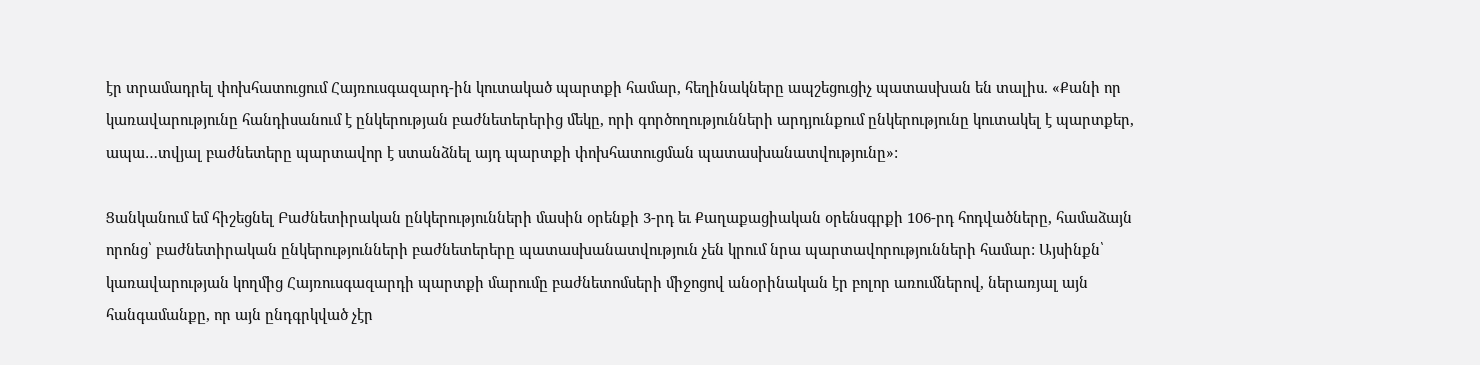էր տրամադրել փոխհատուցում Հայռուսգազարդ-ին կուտակած պարտքի համար, հեղինակները ապշեցուցիչ պատասխան են տալիս. «Քանի որ կառավարությունը հանդիսանում է ընկերության բաժնետերերից մեկը, որի գործողությունների արդյունքում ընկերությունը կուտակել է պարտքեր, ապա…տվյալ բաժնետերը պարտավոր է ստանձնել այդ պարտքի փոխհատուցման պատասխանատվությունը»:

Ցանկանում եմ հիշեցնել Բաժնետիրական ընկերությունների մասին օրենքի 3-րդ եւ Քաղաքացիական օրենսգրքի 106-րդ հոդվածները, համաձայն որոնց՝ բաժնետիրական ընկերությունների բաժնետերերը պատասխանատվություն չեն կրում նրա պարտավորությունների համար: Այսինքն՝ կառավարության կողմից Հայռուսգազարդի պարտքի մարումը բաժնետոմսերի միջոցով անօրինական էր բոլոր առումներով, ներառյալ այն հանգամանքը, որ այն ընդգրկված չէր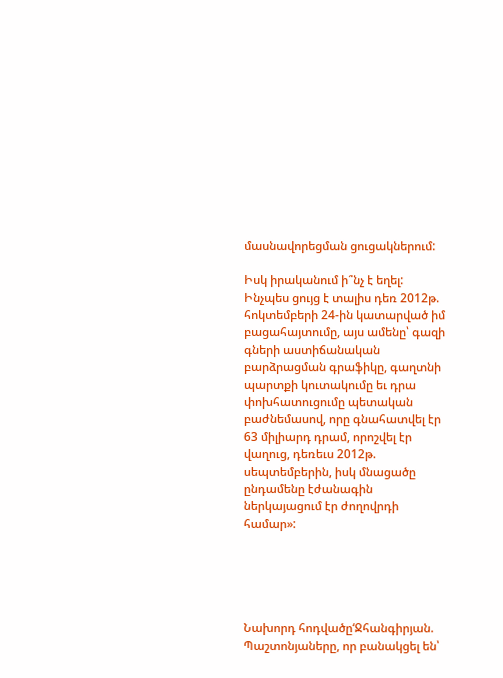մասնավորեցման ցուցակներում:

Իսկ իրականում ի՞նչ է եղել: Ինչպես ցույց է տալիս դեռ 2012թ. հոկտեմբերի 24-ին կատարված իմ բացահայտումը, այս ամենը՝ գազի գների աստիճանական բարձրացման գրաֆիկը, գաղտնի պարտքի կուտակումը եւ դրա փոխհատուցումը պետական բաժնեմասով, որը գնահատվել էր 63 միլիարդ դրամ, որոշվել էր վաղուց, դեռեւս 2012թ. սեպտեմբերին, իսկ մնացածը ընդամենը էժանագին ներկայացում էր ժողովրդի համար»:





Նախորդ հոդվածը‘Ջհանգիրյան. Պաշտոնյաները, որ բանակցել են՝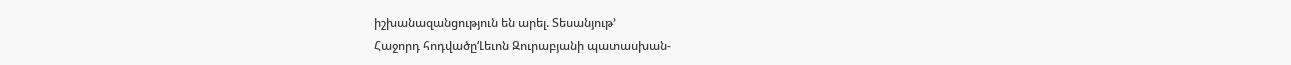իշխանազանցություն են արել. Տեսանյութ’
Հաջորդ հոդվածը‘Լեւոն Զուրաբյանի պատասխան-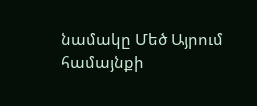նամակը Մեծ Այրում համայնքի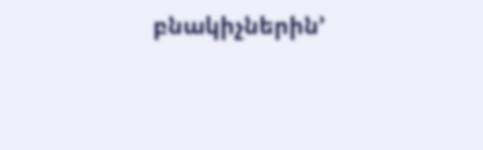բնակիչներին’